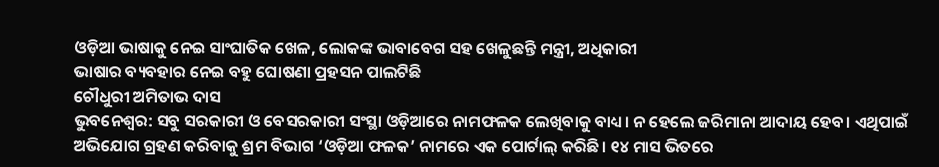ଓଡ଼ିଆ ଭାଷାକୁ ନେଇ ସାଂଘାତିକ ଖେଳ, ଲୋକଙ୍କ ଭାବାବେଗ ସହ ଖେଳୁଛନ୍ତି ମନ୍ତ୍ରୀ, ଅଧିକାରୀ
ଭାଷାର ବ୍ୟବହାର ନେଇ ବହୁ ଘୋଷଣା ପ୍ରହସନ ପାଲଟିଛି
ଚୌଧୁରୀ ଅମିତାଭ ଦାସ
ଭୁବନେଶ୍ବର: ସବୁ ସରକାରୀ ଓ ବେସରକାରୀ ସଂସ୍ଥା ଓଡ଼ିଆରେ ନାମଫଳକ ଲେଖିବାକୁ ବାଧ୍ୟ। ନ ହେଲେ ଜରିମାନା ଆଦାୟ ହେବ। ଏଥିପାଇଁ ଅଭିଯୋଗ ଗ୍ରହଣ କରିବାକୁ ଶ୍ରମ ବିଭାଗ ‘ଓଡ଼ିଆ ଫଳକ’ ନାମରେ ଏକ ପୋର୍ଟାଲ୍ କରିଛି। ୧୪ ମାସ ଭିତରେ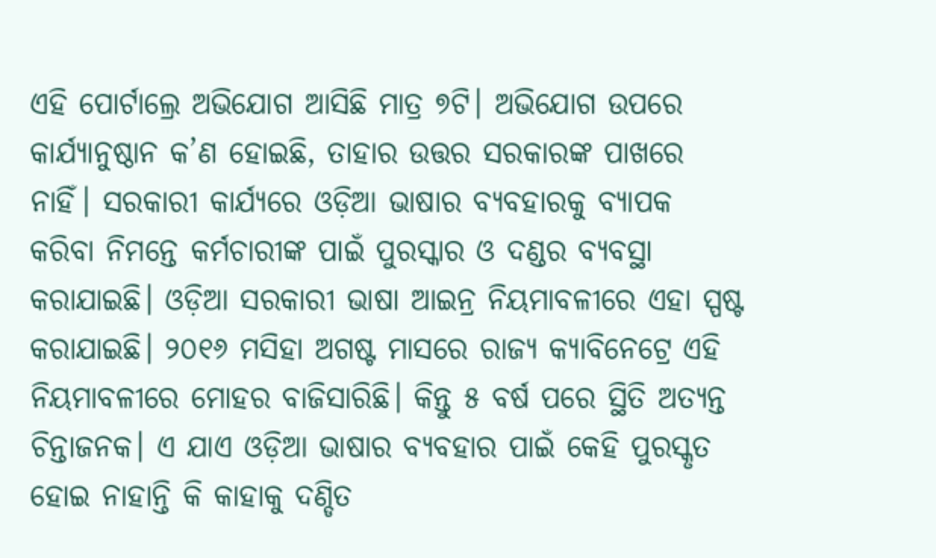ଏହି ପୋର୍ଟାଲ୍ରେ ଅଭିଯୋଗ ଆସିଛି ମାତ୍ର ୭ଟି। ଅଭିଯୋଗ ଉପରେ କାର୍ଯ୍ୟାନୁଷ୍ଠାନ କ’ଣ ହୋଇଛି, ତାହାର ଉତ୍ତର ସରକାରଙ୍କ ପାଖରେ ନାହିଁ। ସରକାରୀ କାର୍ଯ୍ୟରେ ଓଡ଼ିଆ ଭାଷାର ବ୍ୟବହାରକୁ ବ୍ୟାପକ କରିବା ନିମନ୍ତେ କର୍ମଚାରୀଙ୍କ ପାଇଁ ପୁରସ୍କାର ଓ ଦଣ୍ଡର ବ୍ୟବସ୍ଥା କରାଯାଇଛି। ଓଡ଼ିଆ ସରକାରୀ ଭାଷା ଆଇନ୍ର ନିୟମାବଳୀରେ ଏହା ସ୍ପଷ୍ଟ କରାଯାଇଛି। ୨୦୧୬ ମସିହା ଅଗଷ୍ଟ ମାସରେ ରାଜ୍ୟ କ୍ୟାବିନେଟ୍ରେ ଏହି ନିୟମାବଳୀରେ ମୋହର ବାଜିସାରିଛି। କିନ୍ତୁ ୫ ବର୍ଷ ପରେ ସ୍ଥିତି ଅତ୍ୟନ୍ତ ଚିନ୍ତାଜନକ। ଏ ଯାଏ ଓଡ଼ିଆ ଭାଷାର ବ୍ୟବହାର ପାଇଁ କେହି ପୁରସ୍କୃତ ହୋଇ ନାହାନ୍ତି କି କାହାକୁ ଦଣ୍ଡିତ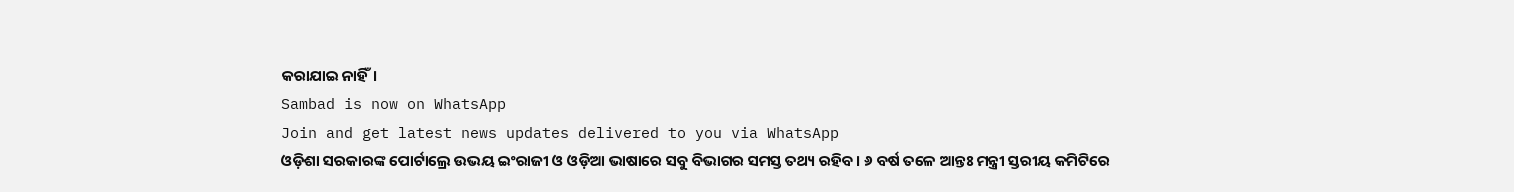କରାଯାଇ ନାହିଁ।
Sambad is now on WhatsApp
Join and get latest news updates delivered to you via WhatsApp
ଓଡ଼ିଶା ସରକାରଙ୍କ ପୋର୍ଟାଲ୍ରେ ଉଭୟ ଇଂରାଜୀ ଓ ଓଡ଼ିଆ ଭାଷାରେ ସବୁ ବିଭାଗର ସମସ୍ତ ତଥ୍ୟ ରହିବ। ୬ ବର୍ଷ ତଳେ ଆନ୍ତଃ ମନ୍ତ୍ରୀ ସ୍ତରୀୟ କମିଟିରେ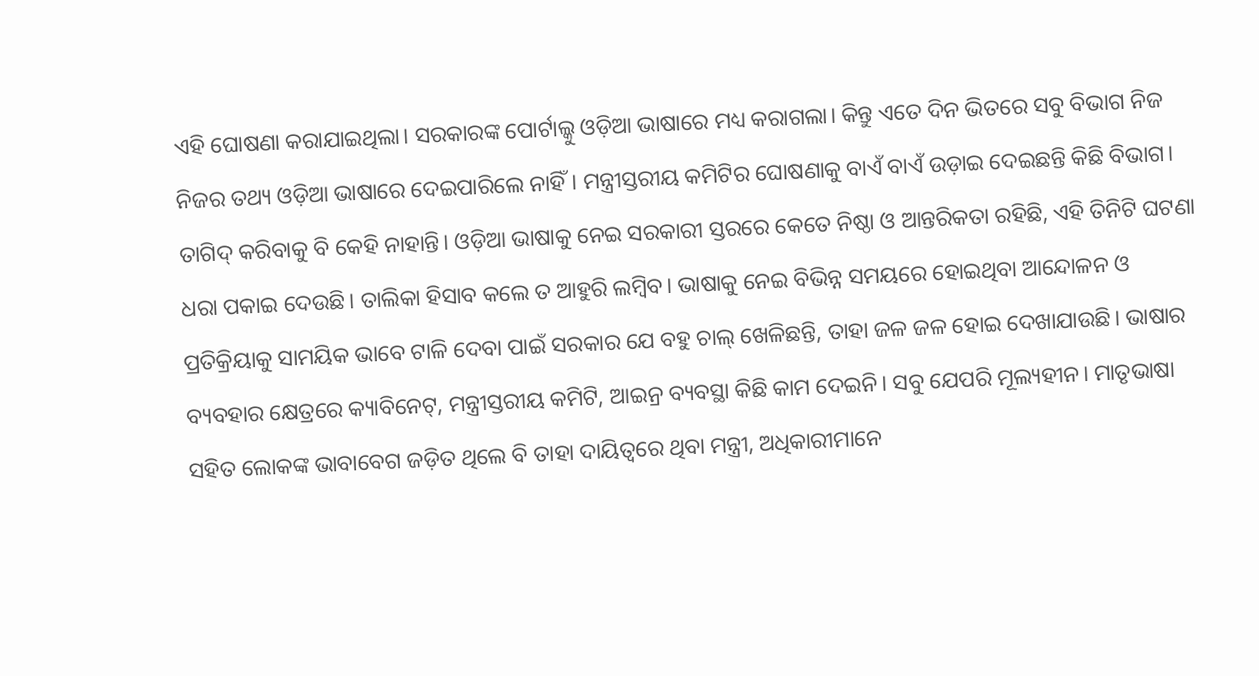ଏହି ଘୋଷଣା କରାଯାଇଥିଲା। ସରକାରଙ୍କ ପୋର୍ଟାଲ୍କୁ ଓଡ଼ିଆ ଭାଷାରେ ମଧ୍ୟ କରାଗଲା। କିନ୍ତୁ ଏତେ ଦିନ ଭିତରେ ସବୁ ବିଭାଗ ନିଜ ନିଜର ତଥ୍ୟ ଓଡ଼ିଆ ଭାଷାରେ ଦେଇପାରିଲେ ନାହିଁ। ମନ୍ତ୍ରୀସ୍ତରୀୟ କମିଟିର ଘୋଷଣାକୁ ବାଏଁ ବାଏଁ ଉଡ଼ାଇ ଦେଇଛନ୍ତି କିଛି ବିଭାଗ। ତାଗିଦ୍ କରିବାକୁ ବି କେହି ନାହାନ୍ତି। ଓଡ଼ିଆ ଭାଷାକୁ ନେଇ ସରକାରୀ ସ୍ତରରେ କେତେ ନିଷ୍ଠା ଓ ଆନ୍ତରିକତା ରହିଛି, ଏହି ତିନିଟି ଘଟଣା ଧରା ପକାଇ ଦେଉଛି। ତାଲିକା ହିସାବ କଲେ ତ ଆହୁରି ଲମ୍ବିବ। ଭାଷାକୁ ନେଇ ବିଭିନ୍ନ ସମୟରେ ହୋଇଥିବା ଆନ୍ଦୋଳନ ଓ ପ୍ରତିକ୍ରିୟାକୁ ସାମୟିକ ଭାବେ ଟାଳି ଦେବା ପାଇଁ ସରକାର ଯେ ବହୁ ଚାଲ୍ ଖେଳିଛନ୍ତି, ତାହା ଜଳ ଜଳ ହୋଇ ଦେଖାଯାଉଛି। ଭାଷାର ବ୍ୟବହାର କ୍ଷେତ୍ରରେ କ୍ୟାବିନେଟ୍, ମନ୍ତ୍ରୀସ୍ତରୀୟ କମିଟି, ଆଇନ୍ର ବ୍ୟବସ୍ଥା କିଛି କାମ ଦେଇନି। ସବୁ ଯେପରି ମୂଲ୍ୟହୀନ। ମାତୃଭାଷା ସହିତ ଲୋକଙ୍କ ଭାବାବେଗ ଜଡ଼ିତ ଥିଲେ ବି ତାହା ଦାୟିତ୍ବରେ ଥିବା ମନ୍ତ୍ରୀ, ଅଧିକାରୀମାନେ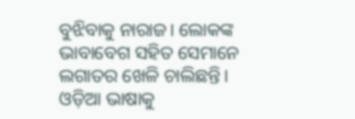ବୁଝିବାକୁ ନାରାଜ। ଲୋକଙ୍କ ଭାବାବେଗ ସହିତ ସେମାନେ ଲଗାତର ଖେଳି ଚାଲିଛନ୍ତି। ଓଡ଼ିଆ ଭାଷାକୁ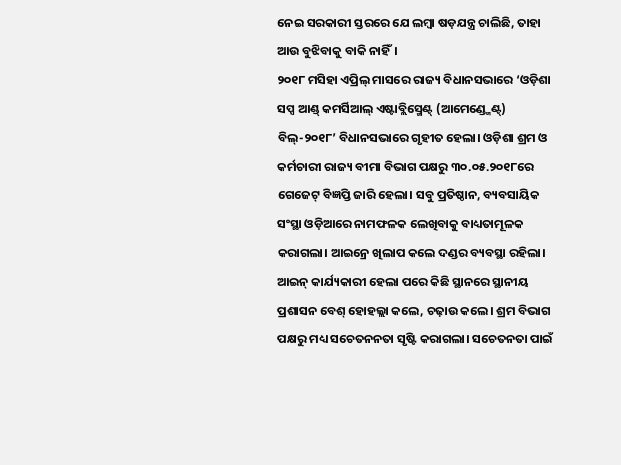ନେଇ ସରକାରୀ ସ୍ତରରେ ଯେ ଲମ୍ବା ଷଡ଼ଯନ୍ତ୍ର ଚାଲିଛି, ତାହା ଆଉ ବୁଝିବାକୁ ବାକି ନାହିଁ।
୨୦୧୮ ମସିହା ଏପ୍ରିଲ୍ ମାସରେ ରାଜ୍ୟ ବିଧାନସଭାରେ ‘ଓଡ଼ିଶା ସପ୍ସ ଆଣ୍ଡ୍ କମର୍ସିଆଲ୍ ଏଷ୍ଟାବ୍ଲିସ୍ମେଣ୍ଟ୍ (ଆମେଣ୍ଡ୍ମେଣ୍ଟ୍) ବିଲ୍-୨୦୧୮’ ବିଧାନସଭାରେ ଗୃହୀତ ହେଲା। ଓଡ଼ିଶା ଶ୍ରମ ଓ କର୍ମଚାରୀ ରାଜ୍ୟ ବୀମା ବିଭାଗ ପକ୍ଷରୁ ୩୦.୦୫.୨୦୧୮ରେ ଗେଜେଟ୍ ବିଜ୍ଞପ୍ତି ଜାରି ହେଲା। ସବୁ ପ୍ରତିଷ୍ଠାନ, ବ୍ୟବସାୟିକ ସଂସ୍ଥା ଓଡ଼ିଆରେ ନାମଫଳକ ଲେଖିବାକୁ ବାଧ୍ୟତାମୂଳକ କରାଗଲା। ଆଇନ୍ରେ ଖିଲାପ କଲେ ଦଣ୍ଡର ବ୍ୟବସ୍ଥା ରହିଲା। ଆଇନ୍ କାର୍ଯ୍ୟକାରୀ ହେଲା ପରେ କିଛି ସ୍ଥାନରେ ସ୍ଥାନୀୟ ପ୍ରଶାସନ ବେଶ୍ ହୋହଲ୍ଲା କଲେ, ଚଢ଼ାଉ କଲେ। ଶ୍ରମ ବିଭାଗ ପକ୍ଷରୁ ମଧ୍ୟ ସଚେତନନତା ସୃଷ୍ଟି କରାଗଲା। ସଚେତନତା ପାଇଁ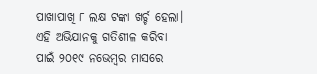ପାଖାପାଖି ୮ ଲକ୍ଷ ଟଙ୍କା ଖର୍ଚ୍ଚ ହେଲା। ଏହି ଅଭିଯାନକୁ ଗତିଶୀଳ କରିବା ପାଇଁ ୨୦୧୯ ନଭେମ୍ବର ମାସରେ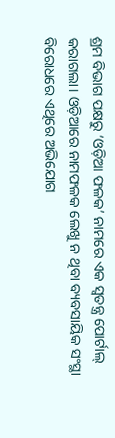ଶ୍ରମ ବିଭାଗ ପକ୍ଷରୁ ‘ଓଡ଼ିଆ ଫଳକ’ ନାମରେ ଏକ ସ୍ବତନ୍ତ୍ର ପୋର୍ଟାଲ୍ କରାଗଲା। ଓଡ଼ିଆରେ ନାମଫଳକ ଲେଖୁ ନ ଥିବା ବ୍ୟବସାୟିକ ସଂସ୍ଥା ବିରୋଧରେ ଏଥିରେ ଅଭିଯୋଗ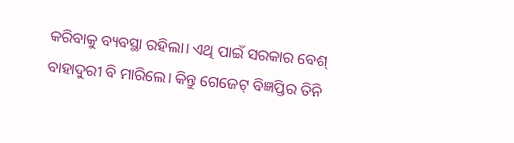କରିବାକୁ ବ୍ୟବସ୍ଥା ରହିଲା। ଏଥି ପାଇଁ ସରକାର ବେଶ୍ ବାହାଦୁରୀ ବି ମାରିଲେ। କିନ୍ତୁ ଗେଜେଟ୍ ବିଜ୍ଞପ୍ତିର ତିନି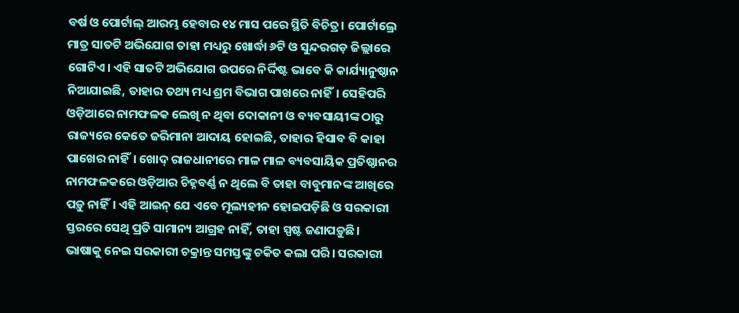ବର୍ଷ ଓ ପୋର୍ଟାଲ୍ ଆରମ୍ଭ ହେବାର ୧୪ ମାସ ପରେ ସ୍ଥିତି ବିଚିତ୍ର। ପୋର୍ଟାଲ୍ରେ ମାତ୍ର ସାତଟି ଅଭିଯୋଗ ତାହା ମଧ୍ୟରୁ ଖୋର୍ଦ୍ଧା ୬ଟି ଓ ସୁନ୍ଦରଗଡ଼ ଜିଲ୍ଲାରେ ଗୋଟିଏ। ଏହି ସାତଟି ଅଭିଯୋଗ ଉପରେ ନିର୍ଦ୍ଦିଷ୍ଟ ଭାବେ କି କାର୍ଯ୍ୟାନୁଷ୍ଠାନ ନିଆଯାଇଛି, ତାହାର ତଥ୍ୟ ମଧ୍ୟ ଶ୍ରମ ବିଭାଗ ପାଖରେ ନାହିଁ। ସେହିପରି ଓଡ଼ିଆରେ ନାମଫଳକ ଲେଖି ନ ଥିବା ଦୋକାନୀ ଓ ବ୍ୟବସାୟୀଙ୍କ ଠାରୁ ରାଜ୍ୟରେ କେତେ ଜରିମାନା ଆଦାୟ ହୋଇଛି, ତାହାର ହିସାବ ବି କାହା ପାଖେର ନାହିଁ। ଖୋଦ୍ ରାଜଧାନୀରେ ମାଳ ମାଳ ବ୍ୟବସାୟିକ ପ୍ରତିଷ୍ଠାନର ନାମଫଳକରେ ଓଡ଼ିଆର ଚିହ୍ନବର୍ଣ୍ଣ ନ ଥିଲେ ବି ତାହା ବାବୁମାନଙ୍କ ଆଖିରେ ପଡ଼ୁ ନାହିଁ। ଏହି ଆଇନ୍ ଯେ ଏବେ ମୂଲ୍ୟହୀନ ହୋଇପଡ଼ିଛି ଓ ସରକାରୀ ସ୍ତରରେ ସେଥି ପ୍ରତି ସାମାନ୍ୟ ଆଗ୍ରହ ନାହିଁ, ତାହା ସ୍ପଷ୍ଟ ଜଣାପଡ଼ୁଛି।
ଭାଷାକୁ ନେଇ ସରକାରୀ ଚକ୍ରାନ୍ତ ସମସ୍ତଙ୍କୁ ଚକିତ କଲା ପରି। ସରକାରୀ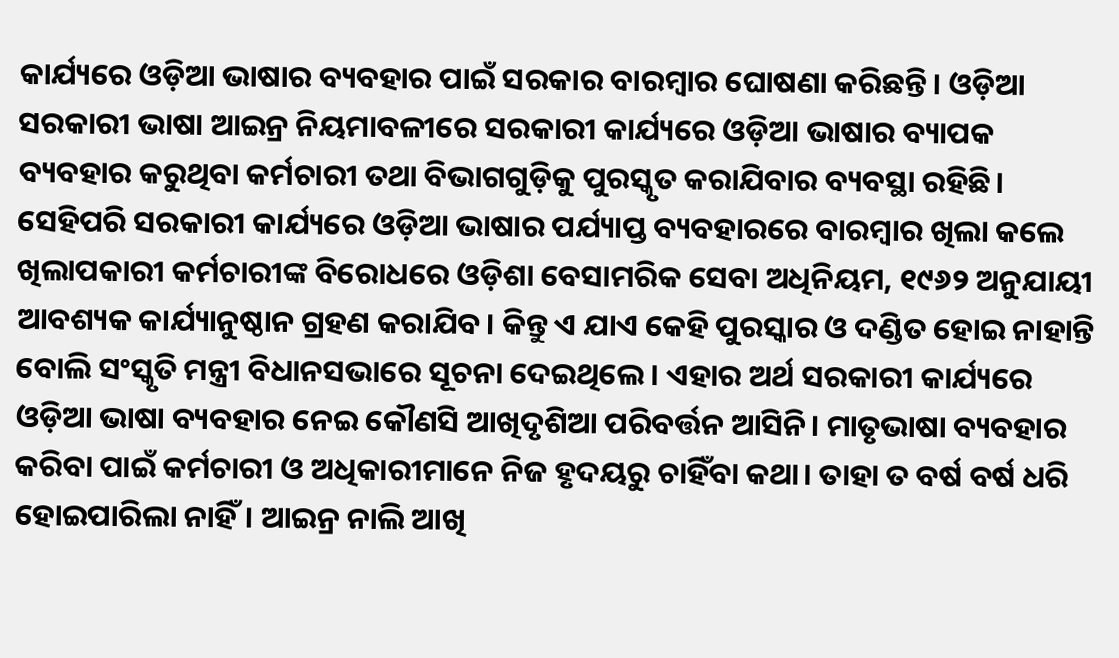କାର୍ଯ୍ୟରେ ଓଡ଼ିଆ ଭାଷାର ବ୍ୟବହାର ପାଇଁ ସରକାର ବାରମ୍ବାର ଘୋଷଣା କରିଛନ୍ତି। ଓଡ଼ିଆ ସରକାରୀ ଭାଷା ଆଇନ୍ର ନିୟମାବଳୀରେ ସରକାରୀ କାର୍ଯ୍ୟରେ ଓଡ଼ିଆ ଭାଷାର ବ୍ୟାପକ ବ୍ୟବହାର କରୁଥିବା କର୍ମଚାରୀ ତଥା ବିଭାଗଗୁଡ଼ିକୁ ପୁରସ୍କୃତ କରାଯିବାର ବ୍ୟବସ୍ଥା ରହିଛି। ସେହିପରି ସରକାରୀ କାର୍ଯ୍ୟରେ ଓଡ଼ିଆ ଭାଷାର ପର୍ଯ୍ୟାପ୍ତ ବ୍ୟବହାରରେ ବାରମ୍ବାର ଖିଲା କଲେ ଖିଲାପକାରୀ କର୍ମଚାରୀଙ୍କ ବିରୋଧରେ ଓଡ଼ିଶା ବେସାମରିକ ସେବା ଅଧିନିୟମ, ୧୯୬୨ ଅନୁଯାୟୀ ଆବଶ୍ୟକ କାର୍ଯ୍ୟାନୁଷ୍ଠାନ ଗ୍ରହଣ କରାଯିବ। କିନ୍ତୁ ଏ ଯାଏ କେହି ପୁରସ୍କାର ଓ ଦଣ୍ଡିତ ହୋଇ ନାହାନ୍ତି ବୋଲି ସଂସ୍କୃତି ମନ୍ତ୍ରୀ ବିଧାନସଭାରେ ସୂଚନା ଦେଇଥିଲେ। ଏହାର ଅର୍ଥ ସରକାରୀ କାର୍ଯ୍ୟରେ ଓଡ଼ିଆ ଭାଷା ବ୍ୟବହାର ନେଇ କୌଣସି ଆଖିଦୃଶିଆ ପରିବର୍ତ୍ତନ ଆସିନି। ମାତୃଭାଷା ବ୍ୟବହାର କରିବା ପାଇଁ କର୍ମଚାରୀ ଓ ଅଧିକାରୀମାନେ ନିଜ ହୃଦୟରୁ ଚାହିଁବା କଥା। ତାହା ତ ବର୍ଷ ବର୍ଷ ଧରି ହୋଇପାରିଲା ନାହିଁ। ଆଇନ୍ର ନାଲି ଆଖି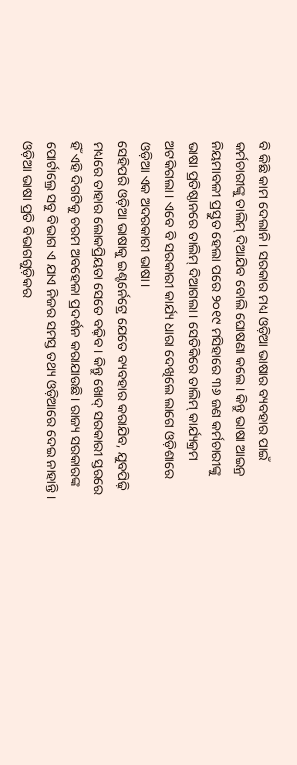ବି କିଛି କାମ ଦେଲାନି। ସରକାର ମଧ୍ୟ ଓଡ଼ିଆ ଭାଷାର ବ୍ୟବହାର ପାଇଁ କର୍ମଚାରୀଙ୍କୁ ତାଲିମ୍ ଦିଆଯିବ ବୋଲି ଘୋଷଣା କଲେ। କିନ୍ତୁ ଭାଷା ଆଇନ୍ର ନିୟମାବଳୀ ପ୍ରସ୍ତୁତ ହେଲା ପରେ ୨୦୧୯ ମସିହାରେ ୩୬ ଜଣ କର୍ମଚାରୀଙ୍କୁ ଭାଷା ପ୍ରତିଷ୍ଠାନରେ ତାଲିମ୍ ଦିଆଗଲା। ସେତିକିରେ ତାଲିମ୍ କାର୍ଯ୍ୟକ୍ରମ ଅଟକିଗଲା। ଏବେ ବି ସରକାରୀ କାର୍ଯ୍ୟ ଧାରା ଦେଖିଲେ ଲାଗେ ଓଡ଼ିଶାରେ ଓଡ଼ିଆ ଏକ ଅଦରକାରୀ ଭାଷା।
ସେହିପରି ଓଡ଼ିଆ ଭାଷାକୁ ଇଣ୍ଟର୍ନେଟ୍ରେ ଯେତେ ବ୍ୟବହାର କରାଯିବ, ଯୁବପିଢ଼ି ମଧ୍ୟରେ ତାହାର ଲୋକପ୍ରିୟତା ସେତେ ବଢ଼ିବ। କିନ୍ତୁ ଖୋଦ୍ ସରକାରୀ ସ୍ତରରେ ହିଁ ଏହି ଦିଗଟିକୁ ଚରମ ଅବହେଳା ପ୍ରଦର୍ଶନ କରାଯାଉଛି। ରାଜ୍ୟ ସରକାରଙ୍କ ପୋର୍ଟାଲ୍ରେ ସବୁ ବିଭାଗ ଏ ଯାଏ ନିଜର ସମସ୍ତ ତଥ୍ୟ ଓଡ଼ିଆରେ ଦେଇ ନାହାନ୍ତି। ଓଡ଼ିଆ ଭାଷା ପ୍ରତି ବିଭାଗଗୁଡ଼ିକର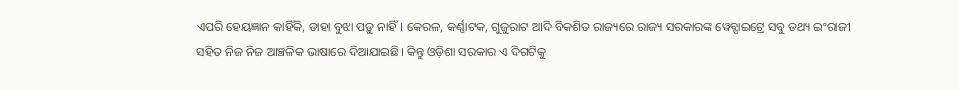ଏପରି ହେୟଜ୍ଞାନ କାହିଁକି, ତାହା ବୁଝା ପଡ଼ୁ ନାହିଁ। କେରଳ, କର୍ଣ୍ଣାଟକ, ଗୁଜୁରାଟ ଆଦି ବିକଶିତ ରାଜ୍ୟରେ ରାଜ୍ୟ ସରକାରଙ୍କ ୱେବ୍ସାଇଟ୍ରେ ସବୁ ତଥ୍ୟ ଇଂରାଜୀ ସହିତ ନିଜ ନିଜ ଆଞ୍ଚଳିକ ଭାଷାରେ ଦିଆଯାଇଛି। କିନ୍ତୁ ଓଡ଼ିଶା ସରକାର ଏ ଦିଗଟିକୁ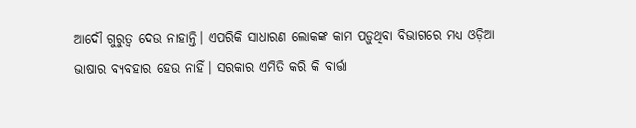ଆଦୌ ଗୁରୁତ୍ବ ଦେଉ ନାହାନ୍ତି। ଏପରିକି ସାଧାରଣ ଲୋକଙ୍କ କାମ ପଡ଼ୁଥିବା ବିଭାଗରେ ମଧ୍ୟ ଓଡ଼ିଆ ଭାଷାର ବ୍ୟବହାର ହେଉ ନାହିଁ। ସରକାର ଏମିତି କରି କି ବାର୍ତ୍ତା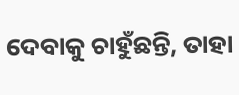ଦେବାକୁ ଚାହୁଁଛନ୍ତି, ତାହା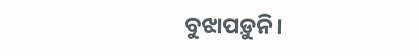ବୁଝାପଡ଼ୁନି।